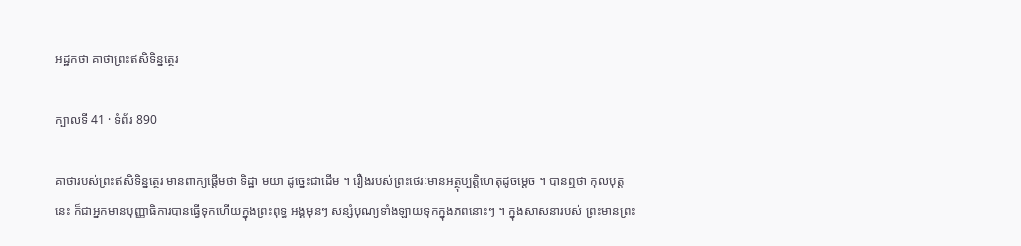អដ្ឋកថា គាថាព្រះឥសិទិន្នត្ថេរ

ក្បាលទី 41 · ទំព័រ 890

គាថារបស់ព្រះឥសិទិន្នត្ថេរ មានពាក្យផ្តើមថា ទិដ្ឋា មយា ដូច្នេះជាដើម ។ រឿងរបស់ព្រះថេរៈមានអត្ថុប្បត្តិហេតុដូចម្តេច ។ បានឮថា កុលបុត្តនេះ ក៏ជាអ្នកមានបុញ្ញាធិការបានធ្វើទុកហើយក្នុងព្រះពុទ្ធ អង្គមុនៗ សន្សំបុណ្យទាំងឡាយទុកក្នុងភពនោះៗ ។ ក្នុងសាសនារបស់ ព្រះមានព្រះ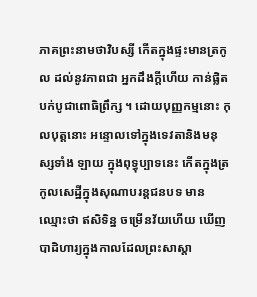ភាគព្រះនាមថាវិបស្សី កើតក្នុងផ្ទះមានត្រកូល ដល់នូវភាពជា អ្នកដឹងក្តីហើយ កាន់ផ្លិតបក់បូជាពោធិព្រឹក្ស ។ ដោយបុញ្ញកម្មនោះ កុលបុត្តនោះ អន្ទោលទៅក្នុងទេវតានិងមនុស្សទាំង ឡាយ ក្នុងពុទ្ធុប្បាទនេះ កើតក្នុងត្រកូលសេដ្ឋីក្នុងសុណាបរន្តជនបទ មាន ឈ្មោះថា ឥសិទិន្ន ចម្រើនវ័យហើយ ឃើញបាដិហារ្យក្នុងកាលដែលព្រះសាស្តា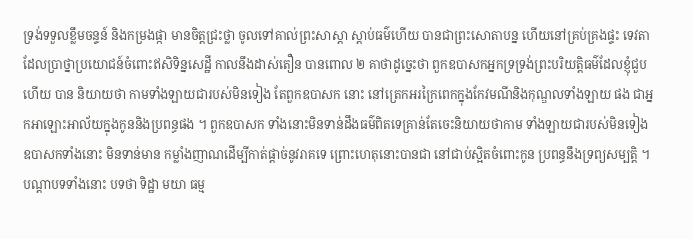ទ្រង់ទទួលខ្លឹមចន្ទន៍ និងកម្រងផ្កា មានចិត្តជ្រះថ្លា ចូលទៅគាល់ព្រះសាស្តា ស្តាប់ធម៌ហើយ បានជាព្រះសោតាបន្ន ហើយនៅគ្រប់គ្រងផ្ទះ ទេវតា ដែលប្រាថ្នាប្រយោជន៍ចំពោះឥសិទិន្នសេដ្ឋី កាលនឹងដាស់តឿន បានពោល ២ គាថាដូច្នេះថា ពួកឧបាសកអ្នកទ្រទ្រង់ព្រះបរិយត្តិធម៌ដែលខ្ញុំជួបហើយ បាន និយាយថា កាមទាំងឡាយជារបស់មិនទៀង តែពួកឧបាសក នោះ នៅត្រេកអរក្រៃពេកក្នុងកែវមណីនិងកុណ្ឌលទាំងឡាយ ផង ជាអ្នកអាឡោះអាល័យក្នុងកូននិងប្រពន្ធផង ។ ពួកឧបាសក ទាំងនោះមិនទាន់ដឹងធម៌ពិតទេគ្រាន់តែចេះនិយាយថាកាម ទាំងឡាយជារបស់មិនទៀង ឧបាសកទាំងនោះ មិនទាន់មាន កម្លាំងញាណដើម្បីកាត់ផ្តាច់នូវរាគទេ ព្រោះហេតុនោះបានជា នៅជាប់ស្អិតចំពោះកូន ប្រពន្ធនឹងទ្រព្យសម្បត្តិ ។ បណ្តាបទទាំងនោះ បទថា ទិដ្ឋា មយា ធម្ម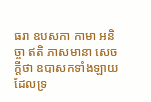ធរា ឧបសកា កាមា អនិច្ចា ឥតិ ភាសមានា សេចក្តីថា ឧបាសកទាំងឡាយ ដែលទ្រ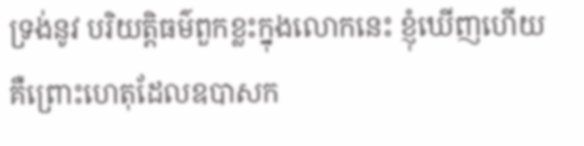ទ្រង់នូវ បរិយត្តិធម៌ពួកខ្លះក្នុងលោកនេះ ខ្ញុំឃើញហើយ គឺព្រោះហេតុដែលឧបាសក